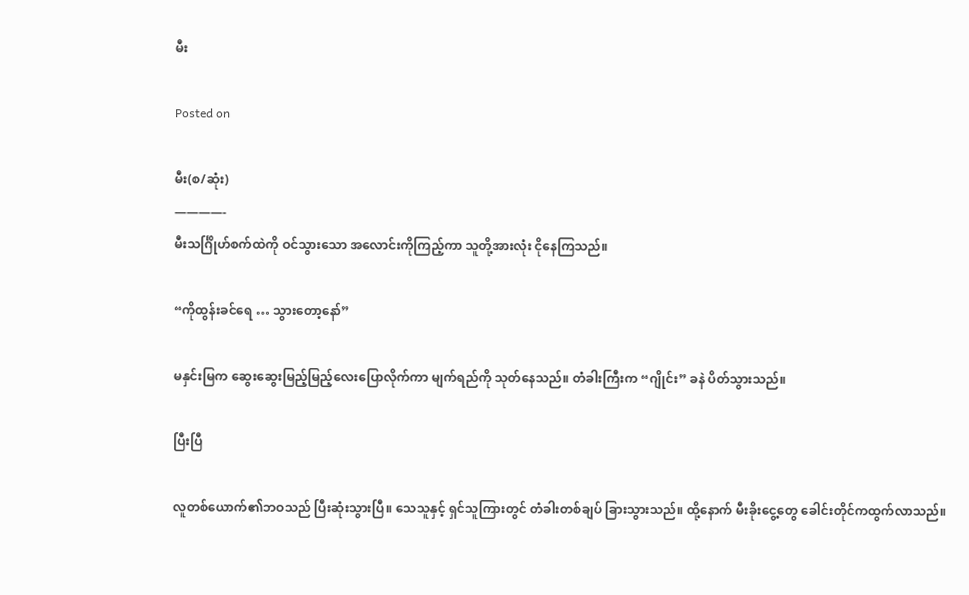မီး

Posted on

မီး(စ/ဆုံး)
————-
မီးသင်္ဂြိုဟ်စက်ထဲကို ဝင်သွားသော အလောင်းကိုကြည့်ကာ သူတို့အားလုံး ငိုနေကြသည်။

“ကိုထွန်းခင်ရေ … သွားတော့နော်”

မနှင်းမြက ဆွေးဆွေးမြည့်မြည့်လေးပြောလိုက်ကာ မျက်ရည်ကို သုတ်နေသည်။ တံခါးကြီးက “ဂျိုင်း” ခနဲ ပိတ်သွားသည်။

ပြီးပြီ

လူတစ်ယောက်၏ဘဝသည် ပြီးဆုံးသွားပြီ။ သေသူနှင့် ရှင်သူကြားတွင် တံခါးတစ်ချပ် ခြားသွားသည်။ ထို့နောက် မီးခိုးငွေ့တွေ ခေါင်းတိုင်ကထွက်လာသည်။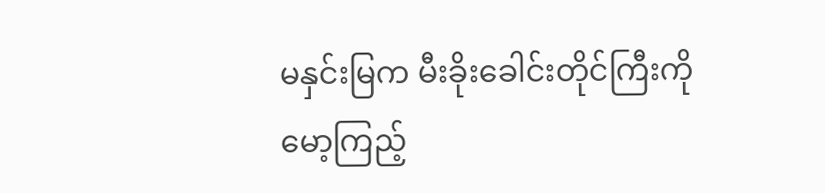မနှင်းမြက မီးခိုးခေါင်းတိုင်ကြီးကို မော့ကြည့်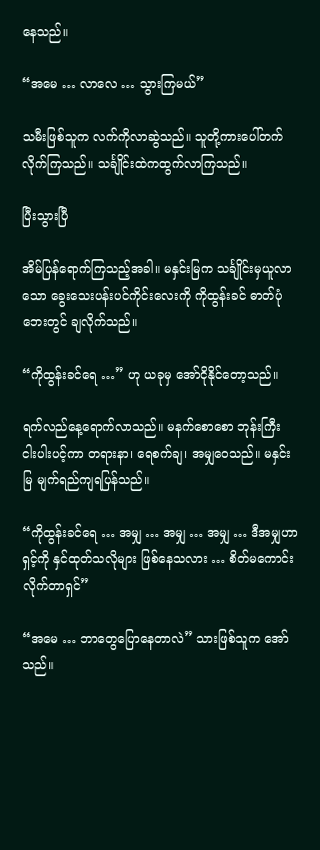နေသည်။

“အမေ … လာလေ … သွားကြမယ်”

သမီးဖြစ်သူက လက်ကိုလာဆွဲသည်။ သူတို့ကားပေါ်တက်လိုက်ကြသည်။ သင်္ချိုင်းထဲကထွက်လာကြသည်။

ပြီးသွားပြီ

အိမ်ပြန်ရောက်ကြသည့်အခါ။ မနှင်းမြက သင်္ချိုင်းမှယူလာသော ခွေးသေးပန်းပင်ကိုင်းလေးကို ကိုထွန်းခင် ဓာတ်ပုံဘေးတွင် ချလိုက်သည်။

“ကိုထွန်းခင်ရေ …” ဟု ယခုမှ အော်ငိုနိုင်တော့သည်။

ရက်လည်နေ့ရောက်လာသည်။ မနက်စောစော ဘုန်းကြီး ငါးပါးပင့်ကာ တရားနာ၊ ရေစက်ချ၊ အမျှဝေသည်။ မနှင်းမြ မျက်ရည်ကျရပြန်သည်။

“ကိုထွန်းခင်ရေ … အမျှ … အမျှ … အမျှ … ဒီအမျှဟာ ရှင့်ကို နှင်ထုတ်သလိုများ ဖြစ်နေသလား … စိတ်မကောင်းလိုက်တာရှင်”

“အမေ … ဘာတွေပြောနေတာလဲ” သားဖြစ်သူက အော်သည်။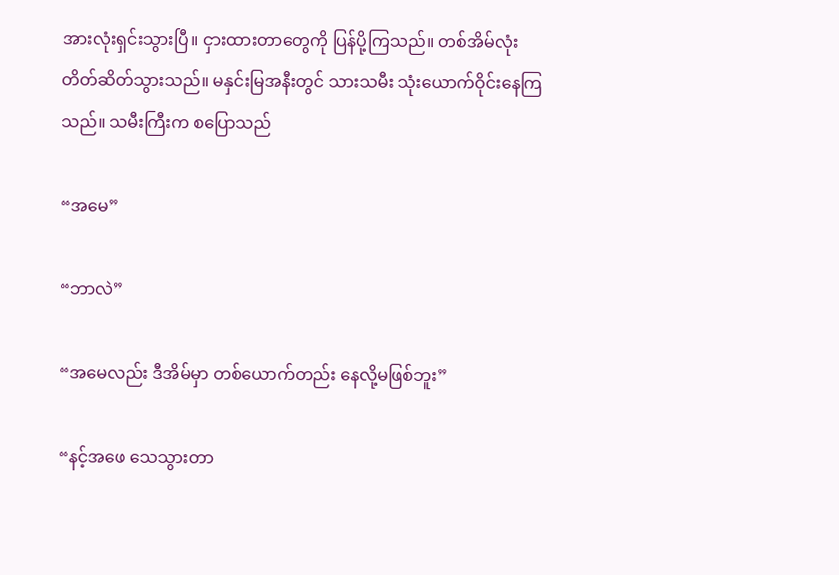အားလုံးရှင်းသွားပြီ။ ငှားထားတာတွေကို ပြန်ပို့ကြသည်။ တစ်အိမ်လုံး တိတ်ဆိတ်သွားသည်။ မနှင်းမြအနီးတွင် သားသမီး သုံးယောက်ဝိုင်းနေကြသည်။ သမီးကြီးက စပြောသည်

“အမေ”

“ဘာလဲ”

“အမေလည်း ဒီအိမ်မှာ တစ်ယောက်တည်း နေလို့မဖြစ်ဘူး”

“နင့်အဖေ သေသွားတာ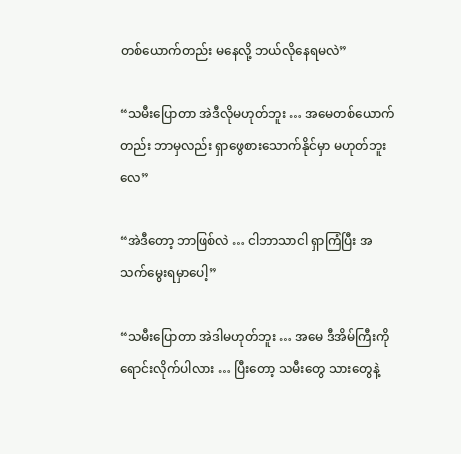တစ်ယောက်တည်း မနေလို့ ဘယ်လိုနေရမလဲ”

“သမီးပြောတာ အဲဒီလိုမဟုတ်ဘူး … အမေတစ်ယောက်တည်း ဘာမှလည်း ရှာဖွေစားသောက်နိုင်မှာ မဟုတ်ဘူးလေ”

“အဲဒီတော့ ဘာဖြစ်လဲ … ငါဘာသာငါ ရှာကြံပြီး အသက်မွေးရမှာပေါ့”

“သမီးပြောတာ အဲဒါမဟုတ်ဘူး … အမေ ဒီအိမ်ကြီးကို ရောင်းလိုက်ပါလား … ပြီးတော့ သမီးတွေ သားတွေနဲ့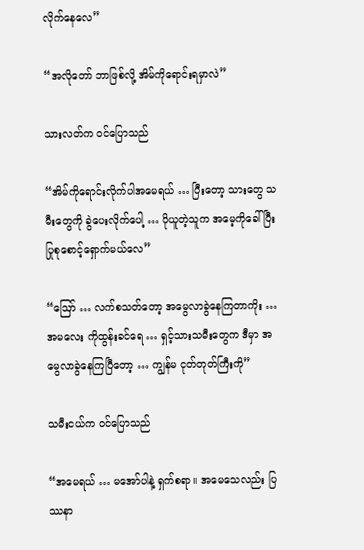လိုက်နေလေ”

“အလိုတော် ဘာဖြစ်လို့ အိမ်ကိုရောင်းရမှာလဲ”

သားလတ်က ဝင်ပြောသည်

“အိမ်ကိုရောင်းလိုက်ပါအမေရယ် … ပြီးတော့ သားတွေ သမီးတွေကို ခွဲပေးလိုက်ပေါ့ … ပိုယူတဲ့သူက အမေ့ကိုခေါ်ပြီး ပြုစုစောင့်ရှောက်မယ်လေ”

“ဪ … လက်စသတ်တော့ အမွေလာခွဲနေကြတာကိုး … အမလေး ကိုထွန်းခင်ရေ … ရှင့်သားသမီးတွေက ဒီမှာ အမွေလာခွဲနေကြပြီတော့ … ကျွန်မ ငုတ်တုတ်ကြီးကို”

သမီးငယ်က ဝင်ပြောသည်

“အမေရယ် … မအော်ပါနဲ့ ရှက်စရာ။ အမေသေလည်း ပြဿနာ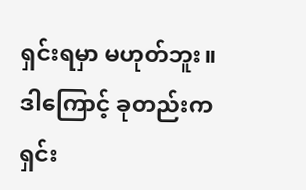ရှင်းရမှာ မဟုတ်ဘူး။ ဒါကြောင့် ခုတည်းက ရှင်း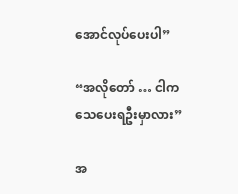အောင်လုပ်ပေးပါ”

“အလိုတော် … ငါက သေပေးရဦးမှာလား”

အ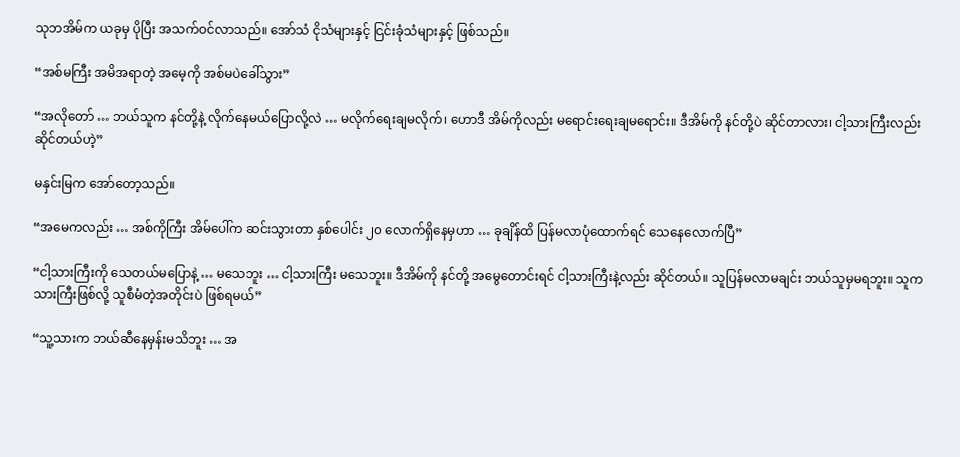သုဘအိမ်က ယခုမှ ပိုပြီး အသက်ဝင်လာသည်။ အော်သံ ငိုသံများနှင့် ငြင်းခုံသံများနှင့် ဖြစ်သည်။

“အစ်မကြီး အမိအရာတဲ့ အမေ့ကို အစ်မပဲခေါ်သွား”

“အလိုတော် … ဘယ်သူက နင်တို့နဲ့ လိုက်နေမယ်ပြောလို့လဲ … မလိုက်ရေးချမလိုက်၊ ဟောဒီ အိမ်ကိုလည်း မရောင်းရေးချမရောင်း။ ဒီအိမ်ကို နင်တို့ပဲ ဆိုင်တာလား၊ ငါ့သားကြီးလည်း ဆိုင်တယ်ဟဲ့”

မနှင်းမြက အော်တော့သည်။

“အမေကလည်း … အစ်ကိုကြီး အိမ်ပေါ်က ဆင်းသွားတာ နှစ်ပေါင်း ၂၀ လောက်ရှိနေမှဟာ … ခုချိန်ထိ ပြန်မလာပုံထောက်ရင် သေနေလောက်ပြီ”

“ငါ့သားကြီးကို သေတယ်မပြောနဲ့ … မသေဘူး … ငါ့သားကြီး မသေဘူး။ ဒီအိမ်ကို နင်တို့ အမွေတောင်းရင် ငါ့သားကြီးနဲ့လည်း ဆိုင်တယ်။ သူပြန်မလာမချင်း ဘယ်သူမှမရဘူး။ သူကသားကြီးဖြစ်လို့ သူစီမံတဲ့အတိုင်းပဲ ဖြစ်ရမယ်”

“သူ့သားက ဘယ်ဆီနေမှန်းမသိဘူး … အ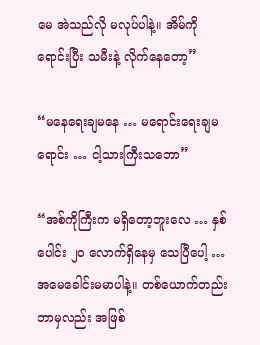မေ အဲသည်လို မလုပ်ပါနဲ့။ အိမ်ကိုရောင်းပြီး သမီးနဲ့ လိုက်နေတော့”

“မနေရေးချမနေ … မရောင်းရေးချမရောင်း … ငါ့သားကြီးသဘော”

“အစ်ကိုကြီးက မရှိတော့ဘူးလေ … နှစ်ပေါင်း ၂၀ လောက်ရှိနေမှ သေပြီပေါ့ … အမေခေါင်းမမာပါနဲ့။ တစ်ယောက်တည်း ဘာမှလည်း အဖြစ်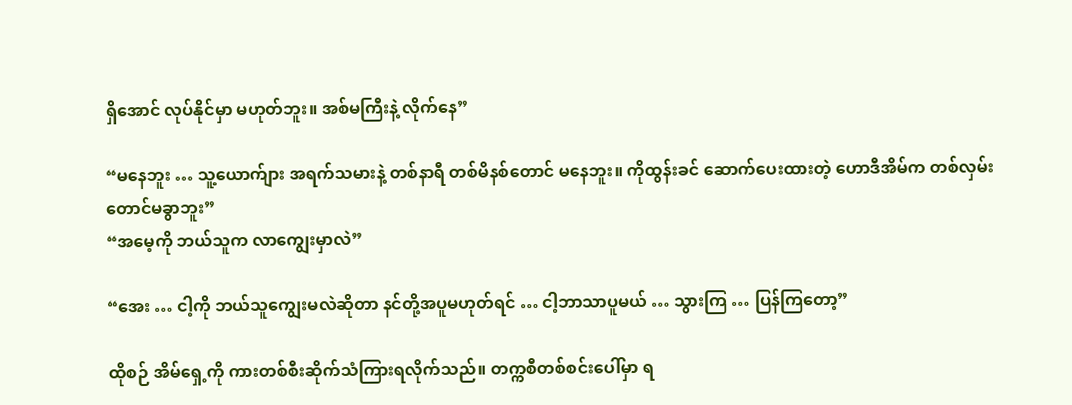ရှိအောင် လုပ်နိုင်မှာ မဟုတ်ဘူး။ အစ်မကြီးနဲ့ လိုက်နေ”

“မနေဘူး … သူ့ယောက်ျား အရက်သမားနဲ့ တစ်နာရီ တစ်မိနစ်တောင် မနေဘူး။ ကိုထွန်းခင် ဆောက်ပေးထားတဲ့ ဟောဒီအိမ်က တစ်လှမ်းတောင်မခွာဘူး”
“အမေ့ကို ဘယ်သူက လာကျွေးမှာလဲ”

“အေး … ငါ့ကို ဘယ်သူကျွေးမလဲဆိုတာ နင်တို့အပူမဟုတ်ရင် … ငါ့ဘာသာပူမယ် … သွားကြ … ပြန်ကြတော့”

ထိုစဉ် အိမ်ရှေ့ကို ကားတစ်စီးဆိုက်သံကြားရလိုက်သည်။ တက္ကစီတစ်စင်းပေါ်မှာ ရ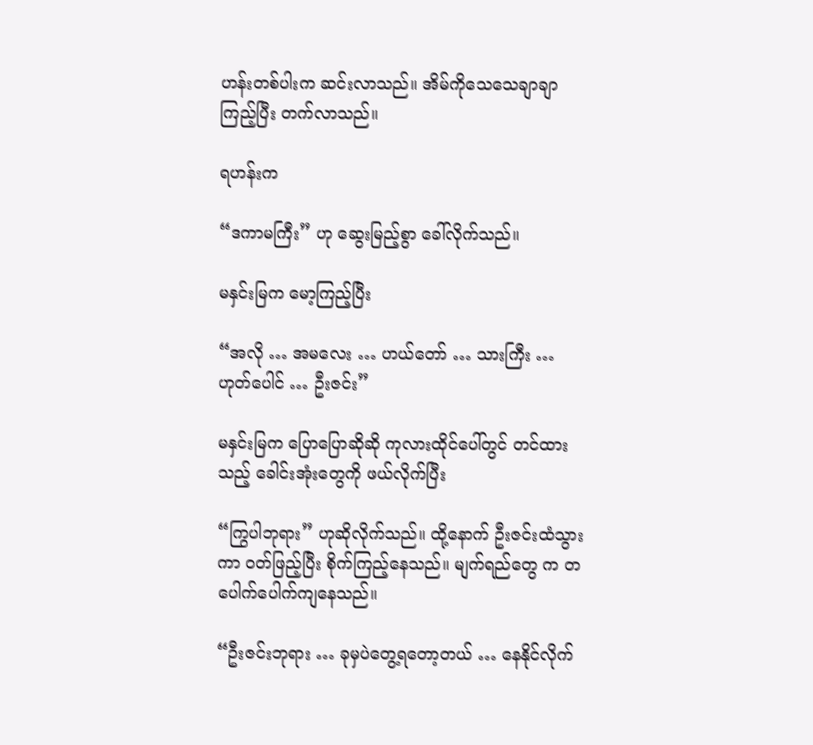ဟန်းတစ်ပါးက ဆင်းလာသည်။ အိမ်ကိုသေသေချာချာကြည့်ပြီး တက်လာသည်။

ရဟန်းက

“ဒကာမကြီး” ဟု ဆွေးမြည့်စွာ ခေါ်လိုက်သည်။

မနှင်းမြက မော့ကြည့်ပြီး

“အလို … အမလေး … ဟယ်တော် … သားကြီး … ဟုတ်ပေါင် … ဦးဇင်း”

မနှင်းမြက ပြောပြောဆိုဆို ကုလားထိုင်ပေါ်တွင် တင်ထားသည့် ခေါင်းအုံးတွေကို ဖယ်လိုက်ပြီး

“ကြွပါဘုရား” ဟုဆိုလိုက်သည်။ ထို့နောက် ဦးဇင်းထံသွားကာ ဝတ်ဖြည့်ပြီး စိုက်ကြည့်နေသည်။ မျက်ရည်တွေ က တပေါက်ပေါက်ကျနေသည်။

“ဦးဇင်းဘုရား … ခုမှပဲတွေ့ရတော့တယ် … နေနိုင်လိုက်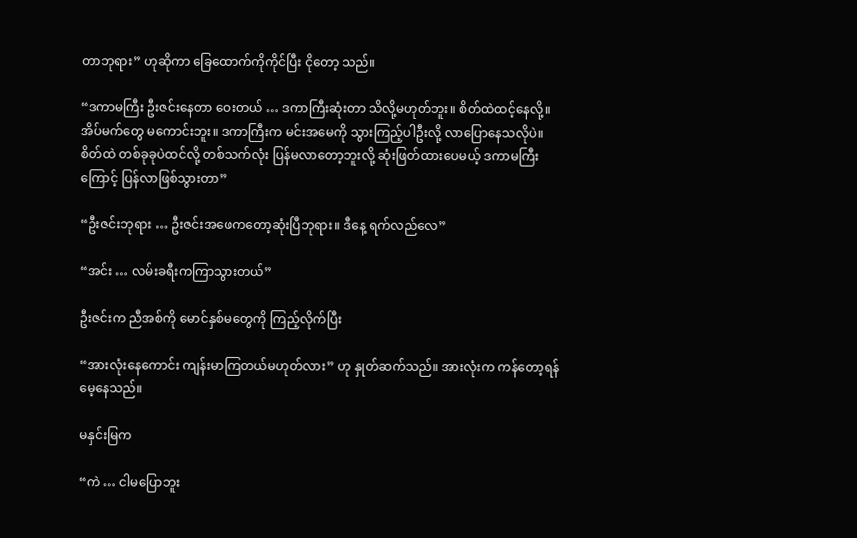တာဘုရား” ဟုဆိုကာ ခြေထောက်ကိုကိုင်ပြီး ငိုတော့ သည်။

“ဒကာမကြီး ဦးဇင်းနေတာ ဝေးတယ် … ဒကာကြီးဆုံးတာ သိလို့မဟုတ်ဘူး။ စိတ်ထဲထင့်နေလို့။ အိပ်မက်တွေ မကောင်းဘူး။ ဒကာကြီးက မင်းအမေကို သွားကြည့်ပါဦးလို့ လာပြောနေသလိုပဲ။ စိတ်ထဲ တစ်ခုခုပဲထင်လို့ တစ်သက်လုံး ပြန်မလာတော့ဘူးလို့ ဆုံးဖြတ်ထားပေမယ့် ဒကာမကြီးကြောင့် ပြန်လာဖြစ်သွားတာ”

“ဦးဇင်းဘုရား … ဦးဇင်းအဖေကတော့ဆုံးပြီဘုရား။ ဒီနေ့ ရက်လည်လေ”

“အင်း … လမ်းခရီးကကြာသွားတယ်”

ဦးဇင်းက ညီအစ်ကို မောင်နှစ်မတွေကို ကြည့်လိုက်ပြီး

“အားလုံးနေကောင်း ကျန်းမာကြတယ်မဟုတ်လား” ဟု နှုတ်ဆက်သည်။ အားလုံးက ကန်တော့ရန် မေ့နေသည်။

မနှင်းမြက

“ကဲ … ငါမပြောဘူး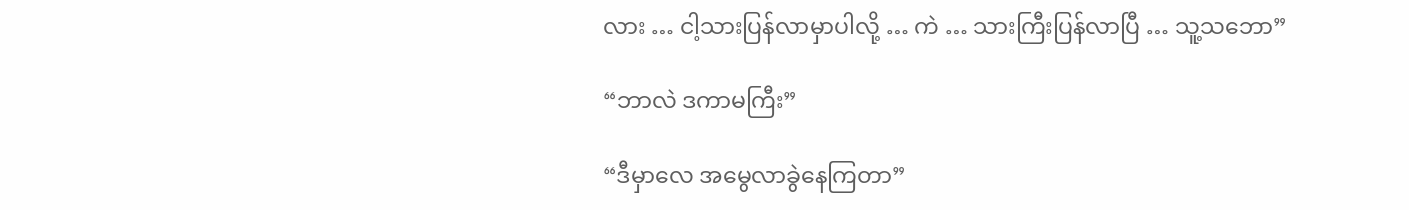လား … ငါ့သားပြန်လာမှာပါလို့ … ကဲ … သားကြီးပြန်လာပြီ … သူ့သဘော”

“ဘာလဲ ဒကာမကြီး”

“ဒီမှာလေ အမွေလာခွဲနေကြတာ”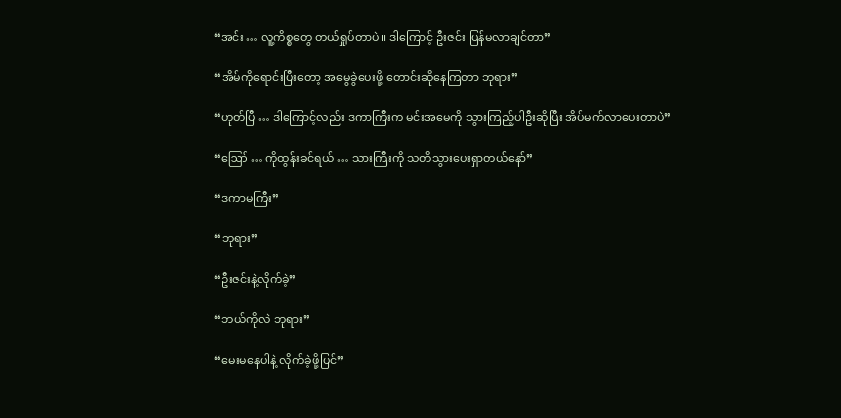“အင်း … လူ့ကိစ္စတွေ တယ်ရှုပ်တာပဲ။ ဒါကြောင့် ဦးဇင်း ပြန်မလာချင်တာ”

“အိမ်ကိုရောင်းပြီးတော့ အမွေခွဲပေးဖို့ တောင်းဆိုနေကြတာ ဘုရား”

“ဟုတ်ပြီ … ဒါကြောင့်လည်း ဒကာကြီးက မင်းအမေကို သွားကြည့်ပါဦးဆိုပြီး အိပ်မက်လာပေးတာပဲ”

“ဪ … ကိုထွန်းခင်ရယ် … သားကြီးကို သတိသွားပေးရှာတယ်နော်”

“ဒကာမကြီး”

“ဘုရား”

“ဦးဇင်းနဲ့လိုက်ခဲ့”

“ဘယ်ကိုလဲ ဘုရား”

“မေးမနေပါနဲ့ လိုက်ခဲ့ဖို့ပြင်”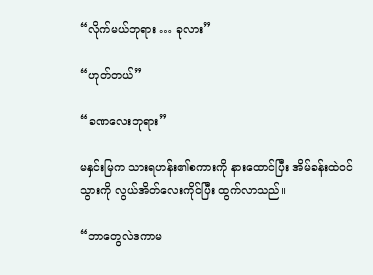“လိုက်မယ်ဘုရား … ခုလား”

“ဟုတ်တယ်”

“ခဏလေးဘုရား”

မနှင်းမြက သားရဟန်း၏စကားကို နားထောင်ပြီး အိမ်ခန်းထဲဝင်သွားကို လွယ်အိတ်လေးကိုင်ပြီး ထွက်လာသည်။

“ဘာတွေလဲဒကာမ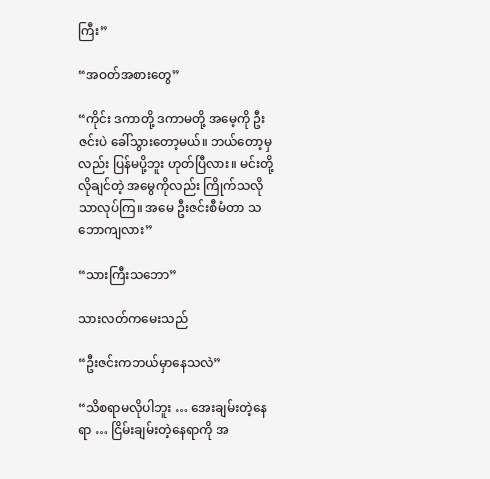ကြီး”

“အဝတ်အစားတွေ”

“ကိုင်း ဒကာတို့ ဒကာမတို့ အမေ့ကို ဦးဇင်းပဲ ခေါ်သွားတော့မယ်။ ဘယ်တော့မှလည်း ပြန်မပို့ဘူး ဟုတ်ပြီလား။ မင်းတို့လိုချင်တဲ့ အမွေကိုလည်း ကြိုက်သလိုသာလုပ်ကြ။ အမေ ဦးဇင်းစီမံတာ သဘောကျလား”

“သားကြီးသဘော”

သားလတ်ကမေးသည်

“ဦးဇင်းကဘယ်မှာနေသလဲ”

“သိစရာမလိုပါဘူး … အေးချမ်းတဲ့နေရာ … ငြိမ်းချမ်းတဲ့နေရာကို အ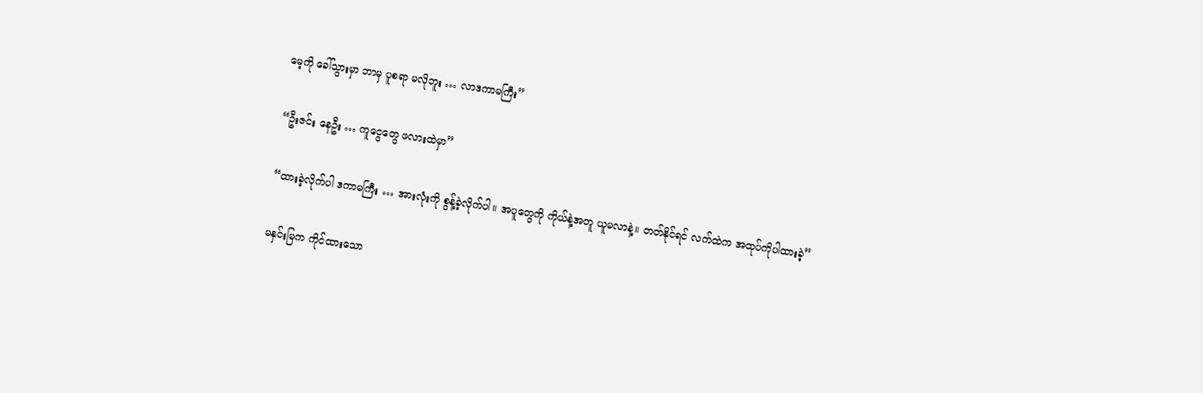မေ့ကို ခေါ်သွားမှာ ဘာမှ ပူစရာ မလိုဘူး … လာဒကာမကြီး”

“ဦးဇင်း နေဦး … ကူငွေတွေ ဖလားထဲမှာ”

“ထားခဲ့လိုက်ပါ ဒကာမကြီး … အားလုံးကို စွန့်ခဲ့လိုက်ပါ။ အပူတွေကို ကိုယ်နဲ့အတူ ယူမလာနဲ့။ တတ်နိုင်ရင် လက်ထဲက အထုပ်ကိုပါထားခဲ့”

မနှင်းမြက ကိုင်ထားသော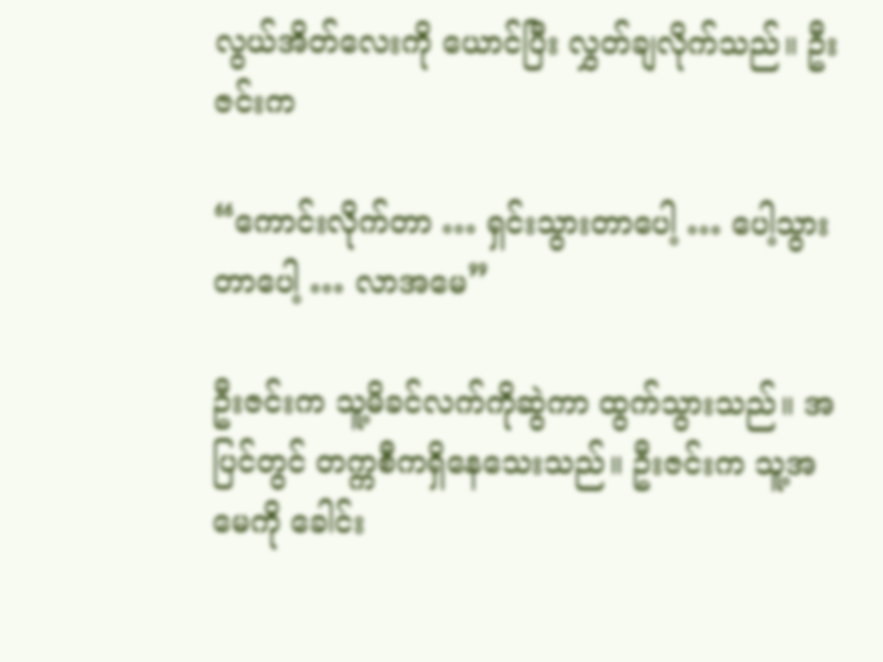လွယ်အိတ်လေးကို ယောင်ပြီး လွှတ်ချလိုက်သည်။ ဦးဇင်းက

“ကောင်းလိုက်တာ … ရှင်းသွားတာပေါ့ … ပေါ့သွားတာပေါ့ … လာအမေ”

ဦးဇင်းက သူ့မိခင်လက်ကိုဆွဲကာ ထွက်သွားသည်။ အပြင်တွင် တက္ကစီကရှိနေသေးသည်။ ဦးဇင်းက သူ့အမေကို ခေါင်း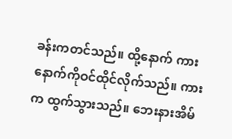ခန်းကတင်သည်။ ထို့နောက် ကားနောက်ကိုဝင်ထိုင်လိုက်သည်။ ကားက ထွက်သွားသည်။ ဘေးနားအိမ်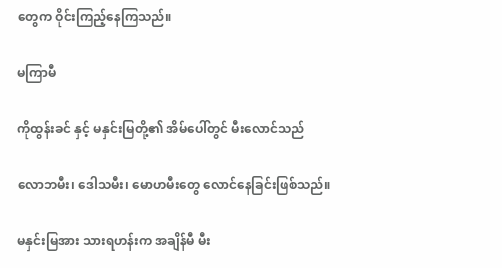တွေက ဝိုင်းကြည့်နေကြသည်။

မကြာမီ

ကိုထွန်းခင် နှင့် မနှင်းမြတို့၏ အိမ်ပေါ်တွင် မီးလောင်သည်

လောဘမီး၊ ဒေါသမီး၊ မောဟမီးတွေ လောင်နေခြင်းဖြစ်သည်။

မနှင်းမြအား သားရဟန်းက အချိန်မီ မီး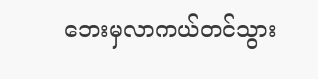ဘေးမှလာကယ်တင်သွား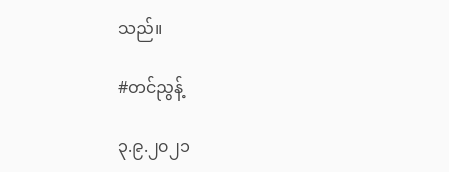သည်။

#တင်ညွန့်

၃.၉.၂၀၂၁